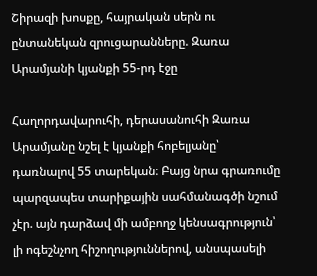Շիրազի խոսքը, հայրական սերն ու ընտանեկան զրուցարանները. Զառա Արամյանի կյանքի 55-րդ էջը

Հաղորդավարուհի, դերասանուհի Զառա Արամյանը նշել է կյանքի հոբելյանը՝ դառնալով 55 տարեկան։ Բայց նրա գրառումը պարզապես տարիքային սահմանագծի նշում չէր. այն դարձավ մի ամբողջ կենսագրություն՝ լի ոգեշնչող հիշողություններով, անսպասելի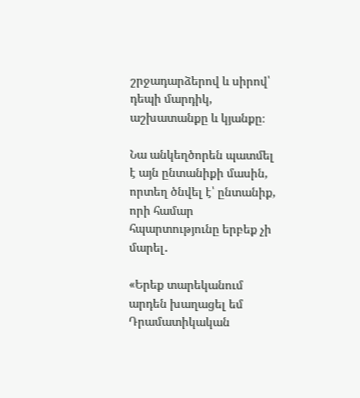շրջադարձերով և սիրով՝ դեպի մարդիկ, աշխատանքը և կյանքը։

Նա անկեղծորեն պատմել է այն ընտանիքի մասին, որտեղ ծնվել է՝ ընտանիք, որի համար հպարտությունը երբեք չի մարել․

«Երեք տարեկանում արդեն խաղացել եմ Դրամատիկական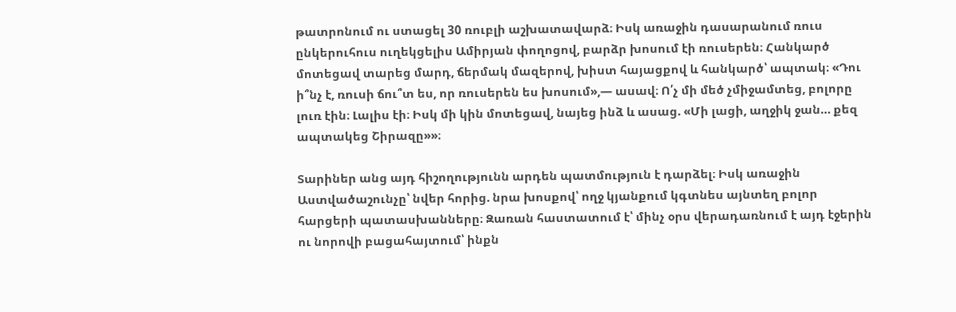թատրոնում ու ստացել 30 ռուբլի աշխատավարձ։ Իսկ առաջին դասարանում ռուս ընկերուհուս ուղեկցելիս Ամիրյան փողոցով, բարձր խոսում էի ռուսերեն։ Հանկարծ մոտեցավ տարեց մարդ, ճերմակ մազերով, խիստ հայացքով և հանկարծ՝ ապտակ։ «Դու ի՞նչ է, ռուսի ճու՞տ ես, որ ռուսերեն ես խոսում»,— ասավ։ Ո՛չ մի մեծ չմիջամտեց, բոլորը լուռ էին։ Լալիս էի։ Իսկ մի կին մոտեցավ, նայեց ինձ և ասաց. «Մի լացի, աղջիկ ջան… քեզ ապտակեց Շիրազը»»։

Տարիներ անց այդ հիշողությունն արդեն պատմություն է դարձել։ Իսկ առաջին Աստվածաշունչը՝ նվեր հորից. նրա խոսքով՝ ողջ կյանքում կգտնես այնտեղ բոլոր հարցերի պատասխանները։ Զառան հաստատում է՝ մինչ օրս վերադառնում է այդ էջերին ու նորովի բացահայտում՝ ինքն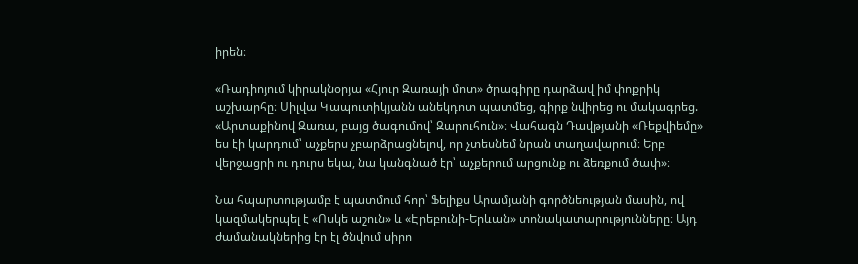իրեն։

«Ռադիոյում կիրակնօրյա «Հյուր Զառայի մոտ» ծրագիրը դարձավ իմ փոքրիկ աշխարհը։ Սիլվա Կապուտիկյանն անեկդոտ պատմեց, գիրք նվիրեց ու մակագրեց. «Արտաքինով Զառա, բայց ծագումով՝ Զարուհուն»։ Վահագն Դավթյանի «Ռեքվիեմը» ես էի կարդում՝ աչքերս չբարձրացնելով, որ չտեսնեմ նրան տաղավարում։ Երբ վերջացրի ու դուրս եկա, նա կանգնած էր՝ աչքերում արցունք ու ձեռքում ծափ»։

Նա հպարտությամբ է պատմում հոր՝ Ֆելիքս Արամյանի գործնեության մասին, ով կազմակերպել է «Ոսկե աշուն» և «Էրեբունի-Երևան» տոնակատարությունները։ Այդ ժամանակներից էր էլ ծնվում սիրո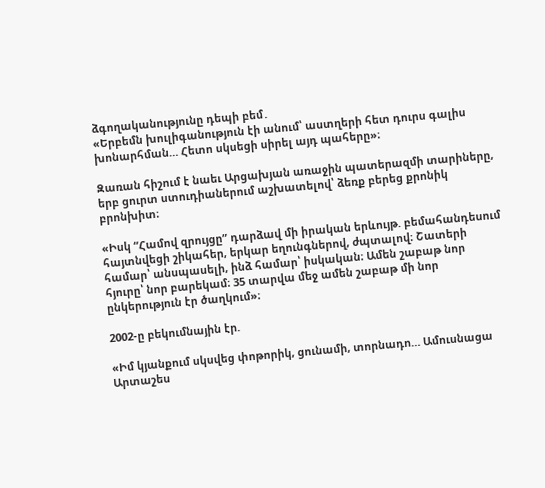ձգողականությունը դեպի բեմ․
«Երբեմն խուլիգանություն էի անում՝ աստղերի հետ դուրս գալիս խոնարհման… Հետո սկսեցի սիրել այդ պահերը»։

Զառան հիշում է նաեւ Արցախյան առաջին պատերազմի տարիները, երբ ցուրտ ստուդիաներում աշխատելով՝ ձեռք բերեց քրոնիկ բրոնխիտ։

«Իսկ “Համով զրույցը” դարձավ մի իրական երևույթ. բեմահանդեսում հայտնվեցի շիկահեր, երկար եղունգներով, ժպտալով։ Շատերի համար՝ անսպասելի, ինձ համար՝ իսկական։ Ամեն շաբաթ նոր հյուրը՝ նոր բարեկամ։ 35 տարվա մեջ ամեն շաբաթ մի նոր ընկերություն էր ծաղկում»։

2002-ը բեկումնային էր.

«Իմ կյանքում սկսվեց փոթորիկ, ցունամի, տորնադո… Ամուսնացա Արտաշես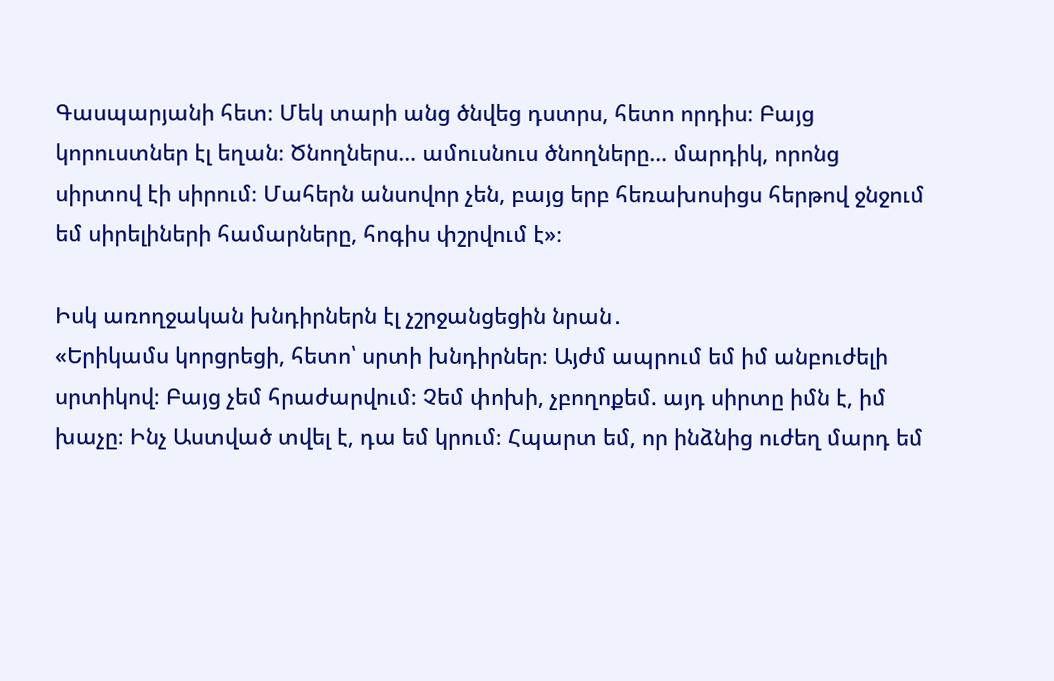Գասպարյանի հետ։ Մեկ տարի անց ծնվեց դստրս, հետո որդիս։ Բայց կորուստներ էլ եղան։ Ծնողներս… ամուսնուս ծնողները… մարդիկ, որոնց սիրտով էի սիրում։ Մահերն անսովոր չեն, բայց երբ հեռախոսիցս հերթով ջնջում եմ սիրելիների համարները, հոգիս փշրվում է»։

Իսկ առողջական խնդիրներն էլ չշրջանցեցին նրան․
«Երիկամս կորցրեցի, հետո՝ սրտի խնդիրներ։ Այժմ ապրում եմ իմ անբուժելի սրտիկով։ Բայց չեմ հրաժարվում։ Չեմ փոխի, չբողոքեմ. այդ սիրտը իմն է, իմ խաչը։ Ինչ Աստված տվել է, դա եմ կրում։ Հպարտ եմ, որ ինձնից ուժեղ մարդ եմ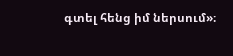գտել հենց իմ ներսում»։